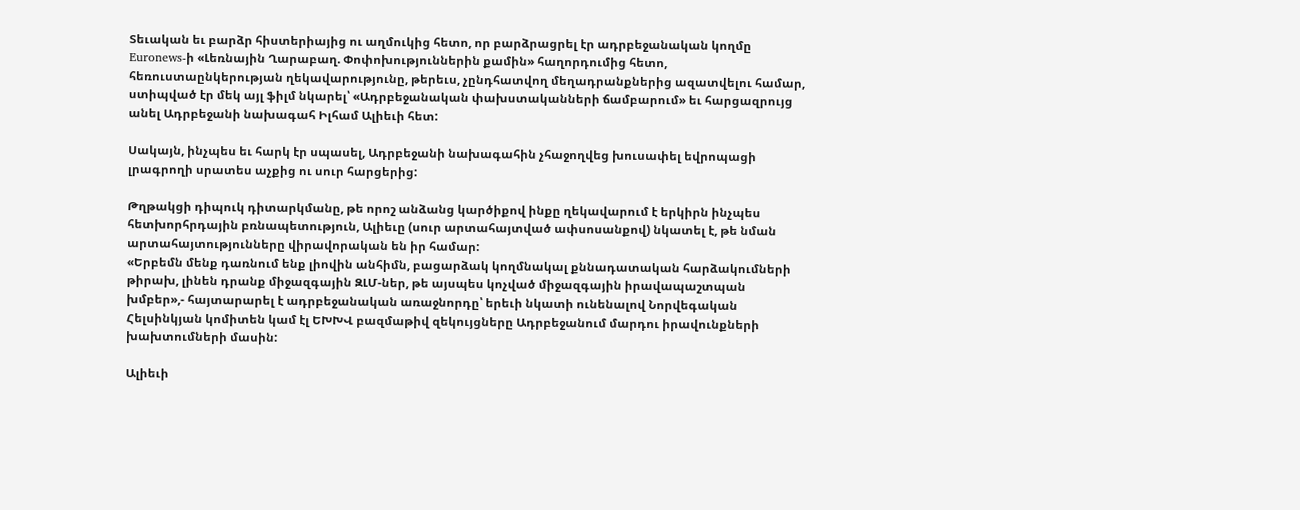Տեւական եւ բարձր հիստերիայից ու աղմուկից հետո, որ բարձրացրել էր ադրբեջանական կողմը Euronews-ի «Լեռնային Ղարաբաղ. Փոփոխություններին քամին» հաղորդումից հետո, հեռուստաընկերության ղեկավարությունը, թերեւս, չընդհատվող մեղադրանքներից ազատվելու համար, ստիպված էր մեկ այլ ֆիլմ նկարել՝ «Ադրբեջանական փախստականների ճամբարում» եւ հարցազրույց անել Ադրբեջանի նախագահ Իլհամ Ալիեւի հետ:

Սակայն, ինչպես եւ հարկ էր սպասել, Ադրբեջանի նախագահին չհաջողվեց խուսափել եվրոպացի լրագրողի սրատես աչքից ու սուր հարցերից:

Թղթակցի դիպուկ դիտարկմանը, թե որոշ անձանց կարծիքով ինքը ղեկավարում է երկիրն ինչպես հետխորհրդային բռնապետություն, Ալիեւը (սուր արտահայտված ափսոսանքով) նկատել է, թե նման արտահայտությունները վիրավորական են իր համար:
«Երբեմն մենք դառնում ենք լիովին անհիմն, բացարձակ կողմնակալ քննադատական հարձակումների թիրախ, լինեն դրանք միջազգային ԶԼՄ-ներ, թե այսպես կոչված միջազգային իրավապաշտպան խմբեր»,- հայտարարել է ադրբեջանական առաջնորդը՝ երեւի նկատի ունենալով Նորվեգական Հելսինկյան կոմիտեն կամ էլ ԵԽԽՎ բազմաթիվ զեկույցները Ադրբեջանում մարդու իրավունքների խախտումների մասին:

Ալիեւի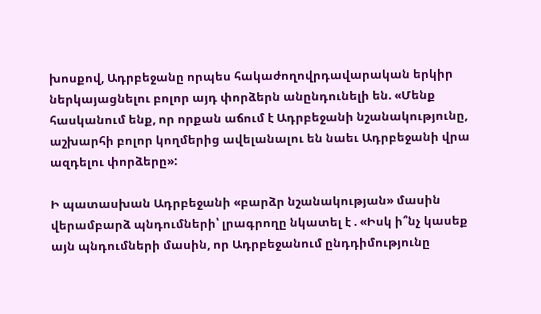խոսքով, Ադրբեջանը որպես հակաժողովրդավարական երկիր ներկայացնելու բոլոր այդ փորձերն անընդունելի են. «Մենք հասկանում ենք, որ որքան աճում է Ադրբեջանի նշանակությունը, աշխարհի բոլոր կողմերից ավելանալու են նաեւ Ադրբեջանի վրա ազդելու փորձերը»:

Ի պատասխան Ադրբեջանի «բարձր նշանակության» մասին վերամբարձ պնդումների՝ լրագրողը նկատել է . «Իսկ ի՞նչ կասեք այն պնդումների մասին, որ Ադրբեջանում ընդդիմությունը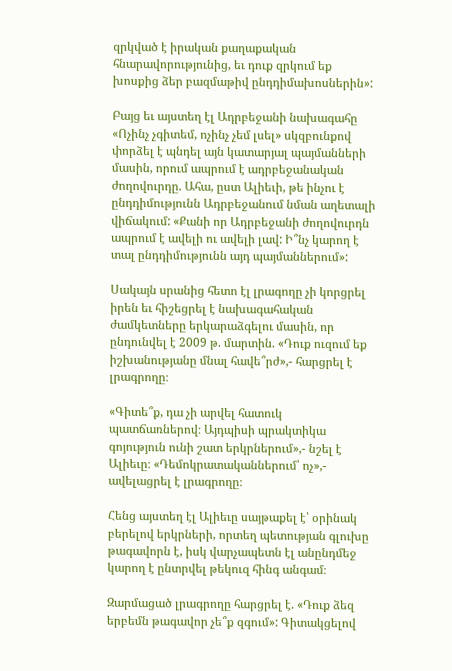զրկված է իրական քաղաքական հնարավորությունից, եւ դուք զրկում եք խոսքից ձեր բազմաթիվ ընդդիմախոսներին»:

Բայց եւ այստեղ էլ Ադրբեջանի նախագահը «Ոչինչ չգիտեմ, ոչինչ չեմ լսել» սկզբունքով փորձել է պնդել այն կատարյալ պայմանների մասին, որում ապրում է ադրբեջանական ժողովուրդը. Ահա, ըստ Ալիեւի, թե ինչու է ընդդիմությունն Ադրբեջանում նման աղետալի վիճակում: «Քանի որ Ադրբեջանի ժողովուրդն ապրում է ավելի ու ավելի լավ: Ի՞նչ կարող է տալ ընդդիմությունն այդ պայմաններում»:

Սակայն սրանից հետո էլ լրագողը չի կորցրել իրեն եւ հիշեցրել է նախագահական ժամկետները երկարաձգելու մասին, որ ընդունվել է 2009 թ. մարտին. «Դուք ուզում եք իշխանությանը մնալ հավե՞րժ»,- հարցրել է լրագրողը։

«Գիտե՞ք, դա չի արվել հատուկ պատճառներով։ Այդպիսի պրակտիկա գոյություն ունի շատ երկրներում»,- նշել է Ալիեւը։ «Դեմոկրատականներում՝ ոչ»,- ավելացրել է լրագրողը։

Հենց այստեղ էլ Ալիեւը սայթաքել է՝ օրինակ բերելով երկրների, որտեղ պետության գլուխը թագավորն է, իսկ վարչապետն էլ անընդմեջ կարող է ընտրվել թեկուզ հինգ անգամ։

Զարմացած լրագրողը հարցրել է. «Դուք ձեզ երբեմն թագավոր չե՞ք զգում»: Գիտակցելով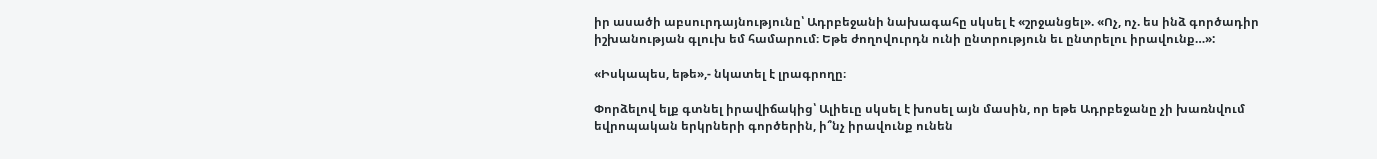իր ասածի աբսուրդայնությունը՝ Ադրբեջանի նախագահը սկսել է «շրջանցել». «Ոչ, ոչ. ես ինձ գործադիր իշխանության գլուխ եմ համարում։ Եթե ժողովուրդն ունի ընտրություն եւ ընտրելու իրավունք…»:

«Իսկապես, եթե»,- նկատել է լրագրողը։

Փորձելով ելք գտնել իրավիճակից՝ Ալիեւը սկսել է խոսել այն մասին, որ եթե Ադրբեջանը չի խառնվում եվրոպական երկրների գործերին, ի՞նչ իրավունք ունեն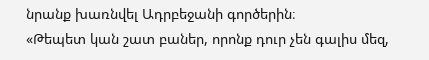նրանք խառնվել Ադրբեջանի գործերին։
«Թեպետ կան շատ բաներ, որոնք դուր չեն գալիս մեզ,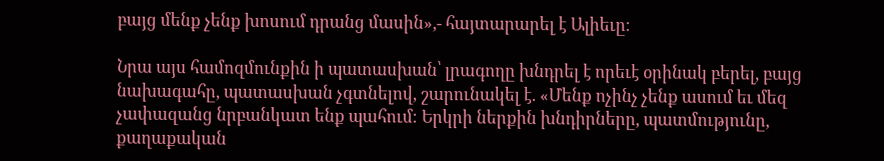բայց մենք չենք խոսում դրանց մասին»,- հայտարարել է Ալիեւը։

Նրա այս համոզմունքին ի պատասխան՝ լրագողը խնդրել է որեւէ օրինակ բերել, բայց նախագահը, պատասխան չգտնելով, շարունակել է. «Մենք ոչինչ չենք ասում եւ մեզ չափազանց նրբանկատ ենք պահում։ Երկրի ներքին խնդիրները, պատմությունը, քաղաքական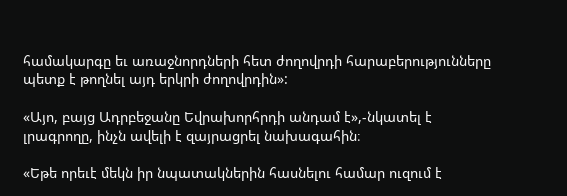համակարգը եւ առաջնորդների հետ ժողովրդի հարաբերությունները պետք է թողնել այդ երկրի ժողովրդին»:

«Այո, բայց Ադրբեջանը Եվրախորհրդի անդամ է»,-նկատել է լրագրողը, ինչն ավելի է զայրացրել նախագահին։

«Եթե որեւէ մեկն իր նպատակներին հասնելու համար ուզում է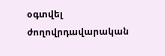օգտվել ժողովրդավարական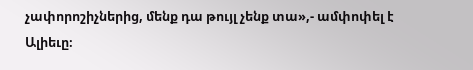չափորոշիչներից, մենք դա թույլ չենք տա»,- ամփոփել է Ալիեւը։